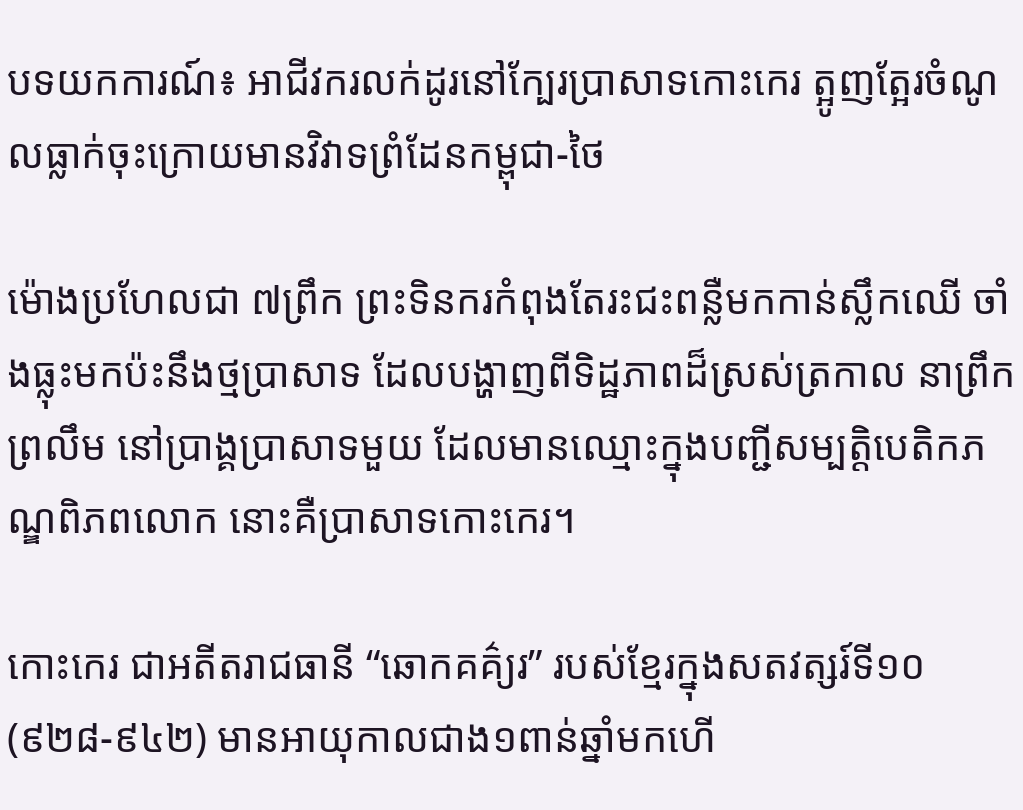បទយកការណ៍៖ អាជីវករលក់ដូរនៅក្បែរប្រាសាទកោះកេរ ត្អូញត្អែរចំណូលធ្លាក់ចុះក្រោយមានវិវាទព្រំដែនកម្ពុជា-ថៃ

ម៉ោងប្រហែលជា ៧ព្រឹក ព្រះទិនករកំពុងតែរះជះពន្លឺមកកាន់ស្លឹកឈើ ចាំងធ្លុះមកប៉ះនឹងថ្មប្រាសាទ ដែលបង្ហាញពីទិដ្ឋភាពដ៏ស្រស់ត្រកាល នាព្រឹកព្រលឹម នៅប្រាង្គប្រាសាទមួយ ដែលមានឈ្មោះក្នុងបញ្ជីសម្បត្តិបេតិកភណ្ឌពិភពលោក នោះគឺប្រាសាទកោះកេរ។

កោះកេរ ជាអតីតរាជធានី “ឆោកគគ៌្យរ” របស់ខ្មែរក្នុងសតវត្សរ៍ទី១០ (៩២៨-៩៤២) មានអាយុកាលជាង១ពាន់ឆ្នាំមកហើ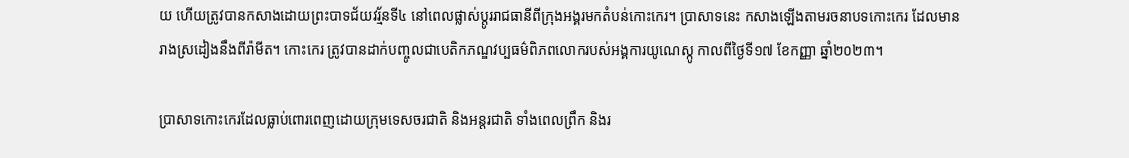យ ហើយត្រូវបានកសាងដោយព្រះបាទជ័យវរ្ម័នទី៤ នៅពេលផ្លាស់ប្តូររាជធានីពីក្រុងអង្គរមកតំបន់កោះកេរ។ ប្រាសាទនេះ កសាងឡើងតាមរចនាបទកោះកេរ ដែលមានរាងស្រដៀងនឹងពីរ៉ាមីត។ កោះកេរ ត្រូវបានដាក់បញ្ចូលជាបេតិកភណ្ឌវប្បធម៌ពិភពលោករបស់អង្គការយូណេស្កូ កាលពីថ្ងៃទី១៧ ខែកញ្ញា ឆ្នាំ២០២៣។

ប្រាសាទកោះកេរដែលធ្លាប់ពោរពេញដោយក្រុមទេសចរជាតិ និងអន្តរជាតិ ទាំងពេលព្រឹក និងរ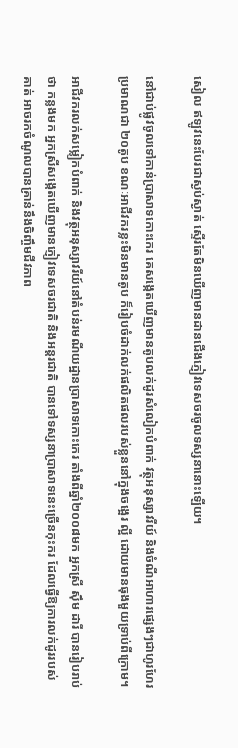សៀល ឥឡូវនេះបែរជាស្ងប់ស្ងាត់ ស្ទើរតែមិនឃើញមានដានជើងភ្ញៀវទេសចរចូលទស្សនានោះឡើយ។

នៅជាប់ផ្លូវចូលទៅកាន់ប្រាសាទកោះកេរ គេសង្កេតឃើញមានតូបលក់ដូរសំលៀកបំពាក់ វត្ថុអនុស្សាវរីយ៍ និងចំណីអាហារផ្សេងៗជាហូរហែរ ប្រមាណជា ២០តូប ខណៈអាជីវករខ្លះមិនមានតូប ក៏រៀបចំដាក់លក់ផលិតផលរបស់ខ្លួននៅក្នុងចង្អេរ ល្អី ដោយមានធុងមួយទ្រាប់ពីក្រោម។

អាជីវករលក់សម្លៀកបំពាក់ និងវត្ថុអនុស្សាវរីយ៍នៅតំបន់រមណីយដ្ឋានប្រាសាទកោះកេរ តាំងពីឆ្នាំ២០០៨មក អ្នកស្រី ស៊ឹម ដារី បានរៀបរាប់ថា កន្លងមក អ្នកស្រីសង្កេតឃើញមានភ្ញៀវទេសចរជាតិ និងអន្តរជាតិ បានទៅទស្សនាប្រាសាទនេះច្រើនកុះករ ដែលធ្វើឱ្យការលក់ដូររបស់គាត់ អាចរកចំណូលបានគ្រាន់នឹងចិញ្ចឹមជីវភាព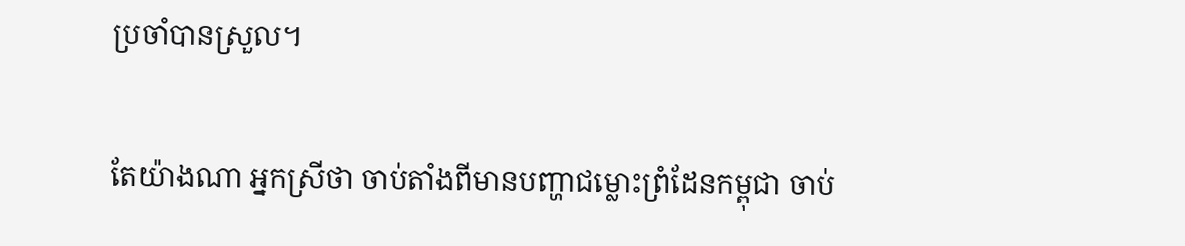ប្រចាំបានស្រួល។

តែយ៉ាងណា អ្នកស្រីថា ចាប់តាំងពីមានបញ្ហាជម្លោះព្រំដែនកម្ពុជា ចាប់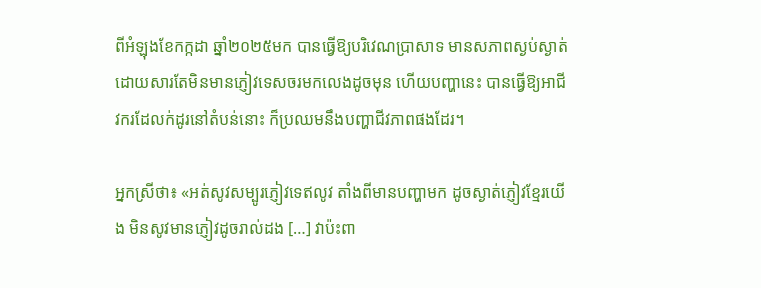ពីអំឡុងខែកក្កដា ឆ្នាំ២០២៥មក បានធ្វើឱ្យបរិវេណប្រាសាទ មានសភាពស្ងប់ស្ងាត់ ដោយសារតែមិនមានភ្ញៀវទេសចរមកលេងដូចមុន ហើយបញ្ហានេះ បានធ្វើឱ្យអាជីវករដែលក់ដូរនៅតំបន់នោះ ក៏ប្រឈមនឹងបញ្ហាជីវភាពផងដែរ។

អ្នកស្រីថា៖ «អត់សូវសម្បូរភ្ញៀវទេឥលូវ តាំងពីមានបញ្ហាមក ដូចស្ងាត់ភ្ញៀវខ្មែរយើង មិនសូវមានភ្ញៀវដូចរាល់ដង […] វាប៉ះពា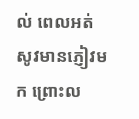ល់ ពេលអត់សូវមានភ្ញៀវមក ព្រោះល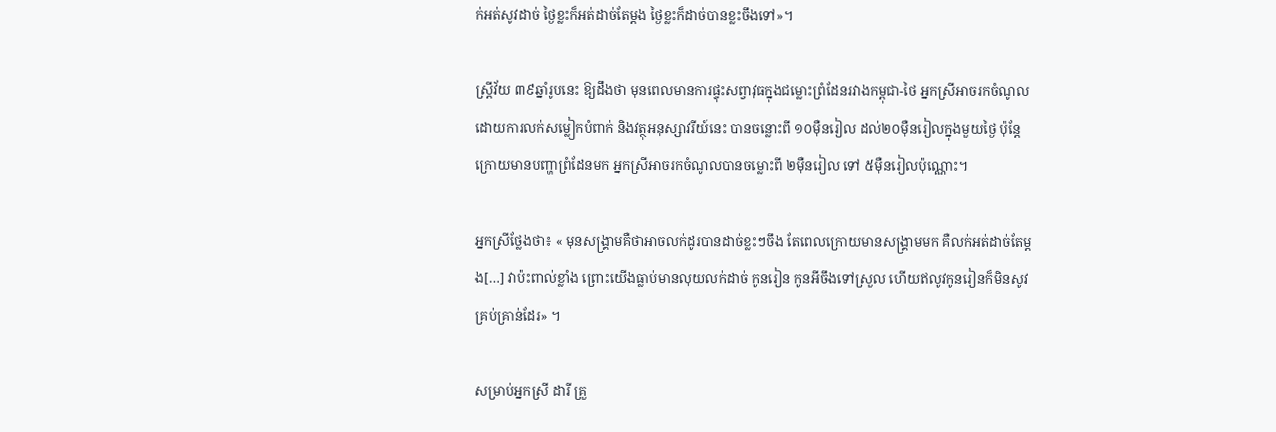ក់អត់សូវដាច់ ថ្ងៃខ្លះក៏អត់ដាច់តែម្តង ថ្ងៃខ្លះក៏ដាច់បានខ្លះចឹងទៅ»។

ស្ត្រីវ័យ ៣៩ឆ្នាំរូបនេះ ឱ្យដឹងថា មុនពេលមានការផ្ទុះសព្វាវុធក្នុងជម្លោះព្រំដែនរវាងកម្ពុជា-ថៃ អ្នកស្រីអាចរកចំណូលដោយការលក់សម្លៀកបំពាក់ និងវត្ថុអនុស្សាវរីយ៍នេះ បានចន្លោះពី ១០ម៉ឺនរៀល ដល់២០ម៉ឺនរៀលក្នុងមួយថ្ងៃ ប៉ុន្តែក្រោយមានបញ្ហាព្រំដែនមក អ្នកស្រីអាចរកចំណូលបានចម្លោះពី ២ម៉ឺនរៀល ទៅ ៥ម៉ឺនរៀលប៉ុណ្ណោះ។

អ្នកស្រីថ្លែងថា៖ « មុនសង្គ្រាមគឺថាអាចលក់ដូរបានដាច់ខ្លះៗចឹង តែពេលក្រោយមានសង្គ្រាមមក គឺលក់អត់ដាច់តែម្តង[…] វាប៉ះពាល់ខ្លាំង ព្រោះយើងធ្លាប់មានលុយលក់ដាច់ កូនរៀន កូនអីចឹងទៅស្រួល ហើយឥលូវកូនរៀនក៏មិនសូវគ្រប់គ្រាន់ដែរ» ។

សម្រាប់អ្នកស្រី ដារី គ្រួ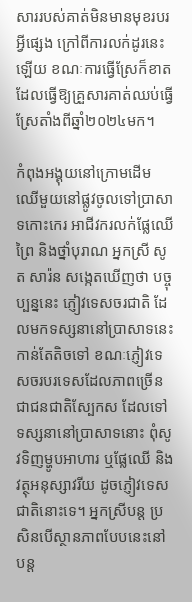សាររបស់គាត់មិនមានមុខរបរអ្វីផ្សេង ក្រៅពីការលក់ដូរនេះឡើយ ខណៈការធ្វើស្រែក៏ខាត ដែលធ្វើឱ្យគ្រួសារគាត់ឈប់ធ្វើស្រែតាំងពីឆ្នាំ២០២៤មក។

កំពុងអង្គុយនៅក្រោមដើមឈើមួយនៅផ្លូវចូលទៅប្រាសាទកោះកេរ អាជីវករលក់ផ្លែឈើព្រៃ និងថ្នាំបុរាណ អ្នកស្រី សូត សារ៉ន សង្កេតឃើញថា បច្ចុប្បន្ននេះ ភ្ញៀវទេសចរជាតិ ដែលមកទស្សនានៅប្រាសាទនេះកាន់តែតិចទៅ ខណៈភ្ញៀវទេសចរបរទេសដែលភាពច្រើនជាជនជាតិស្បែកស ដែលទៅទស្សនានៅប្រាសាទនោះ ពុំសូវទិញម្ហូបអាហារ ឬផ្លែឈើ និងវត្ថុអនុស្សាវរីយ ដូចភ្ញៀវទេសជាតិនោះទេ។ អ្នកស្រីបន្ត ប្រសិនបើស្ថានភាពបែបនេះនៅបន្ត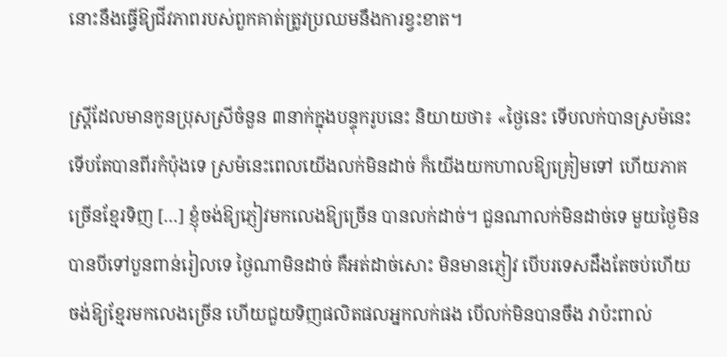នោះនឹងធ្វើឱ្យជីវភាពរបស់ពួកគាត់ត្រូវប្រឈមនឹងការខ្វះខាត។

ស្ត្រីដែលមានកូនប្រុសស្រីចំនួន ៣នាក់ក្នុងបន្ទុករូបនេះ និយាយថា៖ «ថ្ងៃនេះ ទើបលក់បានស្រម៉នេះទើបតែបានពីរកំប៉ុងទេ ស្រម៉នេះពេលយើងលក់មិនដាច់ ក៏យើងយកហាលឱ្យគ្រៀមទៅ ហើយភាគច្រើនខ្មែរទិញ […] ខ្ញុំចង់ឱ្យភ្ញៀវមកលេងឱ្យច្រើន បានលក់ដាច់។ ជួនណាលក់មិនដាច់ទេ មួយថ្ងៃមិនបានបីទៅបួនពាន់រៀលទេ ថ្ងៃណាមិនដាច់ គឺអត់ដាច់សោះ មិនមានភ្ញៀវ បើបរទេសដឹងតែចប់ហើយ ចង់ឱ្យខ្មែរមកលេងច្រើន ហើយជួយទិញផលិតផលអ្នកលក់ផង បើលក់មិនបានចឹង វាប៉ះពាល់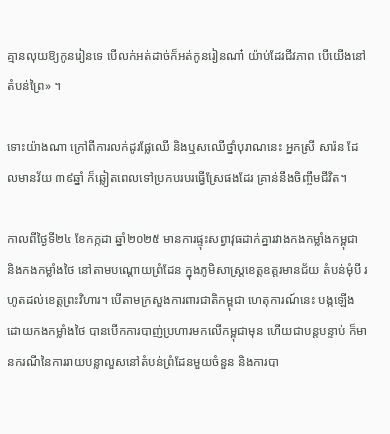គ្មានលុយឱ្យកូនរៀនទេ បើលក់អត់ដាច់ក៏អត់កូនរៀនណា៎ យ៉ាប់ដែរជីវភាព បើយើងនៅតំបន់ព្រៃ» ។

ទោះយ៉ាងណា ក្រៅពីការលក់ដូរផ្លែឈើ និងឬសឈើថ្នាំបុរាណនេះ អ្នកស្រី សារ៉ន ដែលមានវ័យ ៣៩ឆ្នាំ ក៏ឆ្លៀតពេលទៅប្រកបរបរធ្វើស្រែផងដែរ គ្រាន់នឹងចិញ្ចឹមជីវិត។

កាលពីថ្ងៃទី២៤ ខែកក្កដា ឆ្នាំ២០២៥ មានការផ្ទុះសព្វាវុធដាក់គ្នារវាងកងកម្លាំងកម្ពុជា និងកងកម្លាំងថៃ នៅតាមបណ្តោយព្រំដែន ក្នុងភូមិសាស្ត្រខេត្តឧត្តរមានជ័យ តំបន់មុំបី រហូតដល់ខេត្តព្រះវិហារ។ បើតាមក្រសួងការពារជាតិកម្ពុជា ហេតុការណ៍នេះ បង្កឡើងដោយកងកម្លាំងថៃ បានបើកការបាញ់ប្រហារមកលើកម្ពុជាមុន ហើយជាបន្តបន្ទាប់ ក៏មានករណីនៃការរាយបន្លាលួសនៅតំបន់ព្រំដែនមួយចំនួន និងការបា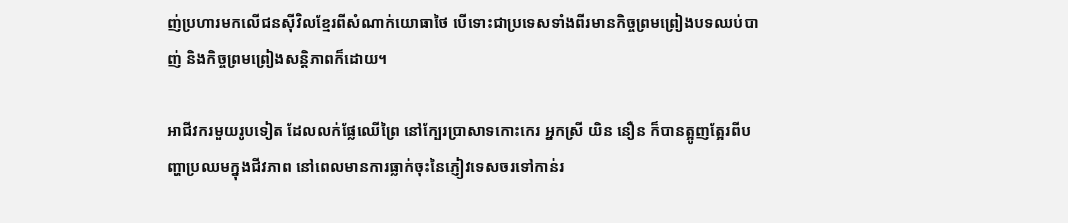ញ់ប្រហារមកលើជនស៊ីវិលខ្មែរពីសំណាក់យោធាថៃ បើទោះជាប្រទេសទាំងពីរមានកិច្ចព្រមព្រៀងបទឈប់បាញ់ និងកិច្ចព្រមព្រៀងសន្តិភាពក៏ដោយ។

អាជីវករមួយរូបទៀត ដែលលក់ផ្លែឈើព្រៃ នៅក្បែរប្រាសាទកោះកេរ អ្នកស្រី យិន នឿន ក៏បានត្អូញត្អែរពីបញ្ហាប្រឈមក្នុងជីវភាព នៅពេលមានការធ្លាក់ចុះនៃភ្ញៀវទេសចរទៅកាន់រ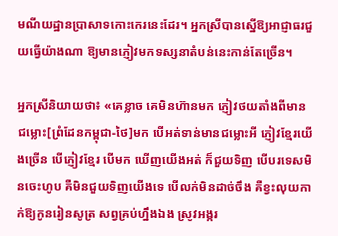មណីយដ្ឋានប្រាសាទកោះកេរនេះដែរ។ អ្នកស្រីបានស្នើឱ្យអាជ្ញាធរជួយធ្វើយ៉ាងណា ឱ្យមានភ្ញៀវមកទស្សនាតំបន់នេះកាន់តែច្រើន។

អ្នកស្រីនិយាយថា៖ «គេខ្លាច គេមិនហ៊ានមក ភ្ញៀវថយតាំងពីមានជម្លោះ[ព្រំដែនកម្ពុជា-ថៃ]មក បើអត់ទាន់មានជម្លោះអី ភ្ញៀវខ្មែរយើងច្រើន បើភ្ញៀវខ្មែរ បើមក ឃើញយើងអត់ ក៏ជួយទិញ បើបរទេសមិនចេះហូប គឺមិនជួយទិញយើងទេ បើលក់មិនដាច់ចឹង គឺខ្វះលុយកាក់ឱ្យកូនរៀនសូត្រ សព្វគ្រប់ហ្នឹងឯង ស្រូវអង្ករ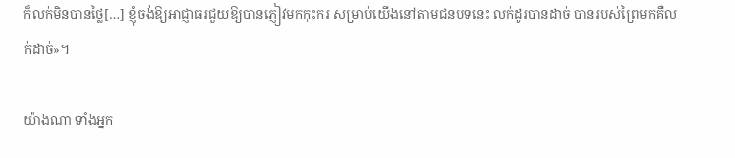ក៏លក់មិនបានថ្លៃ[…] ខ្ញុំចង់ឱ្យអាជ្ញាធរជួយឱ្យបានភ្ញៀវមកកុះករ សម្រាប់យើងនៅតាមជនបទនេះ លក់ដូរបានដាច់ បានរបស់ព្រៃមកគឺលក់ដាច់»។

យ៉ាងណា ទាំងអ្នក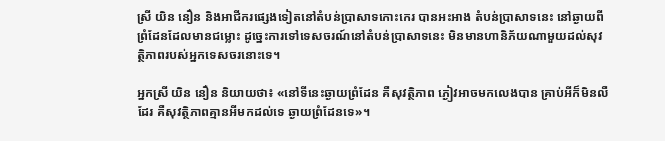ស្រី យិន នឿន និងអាជីករផ្សេងទៀតនៅតំបន់ប្រាសាទកោះកេរ បានអះអាង តំបន់ប្រាសាទនេះ នៅឆ្ងាយពីព្រំដែនដែលមានជម្លោះ ដូច្នេះការទៅទេសចរណ៍នៅតំបន់ប្រាសាទនេះ មិនមានហានិភ័យណាមួយដល់សុវត្ថិភាពរបស់អ្នកទេសចរនោះទេ។

អ្នកស្រី យិន នឿន និយាយថា៖ «នៅទីនេះឆ្ងាយព្រំដែន គឺសុវត្ថិភាព ភ្ងៀវអាចមកលេងបាន គ្រាប់អីក៏មិនលឺដែរ គឺសុវត្ថិភាពគ្មានអីមកដល់ទេ ឆ្ងាយព្រំដែនទេ»។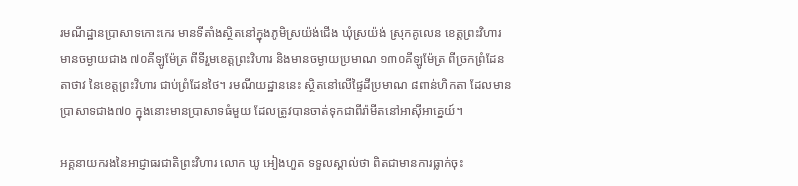រមណីដ្ឋានប្រាសាទកោះកេរ មានទីតាំងស្ថិតនៅក្នុងភូមិស្រយ៉ង់ជើង ឃុំស្រយ៉ង់ ស្រុកគូលេន ខេត្តព្រះវិហារ មានចម្ងាយជាង ៧០គីឡូម៉ែត្រ ពីទីរួមខេត្តព្រះវិហារ និងមានចម្ងាយប្រមាណ ១៣០គីឡូម៉ែត្រ ពីច្រកព្រំដែនតាថាវ នៃខេត្តព្រះវិហារ ជាប់ព្រំដែនថៃ។ រមណីយដ្ឋាននេះ ស្ថិតនៅលើផ្ទៃដីប្រមាណ ៨ពាន់ហិកតា ដែលមានប្រាសាទជាង៧០ ក្នុងនោះមានប្រាសាទធំមួយ ដែលត្រូវបានចាត់ទុកជាពីរ៉ាមីតនៅអាស៊ីអាគេ្នយ៍។

អគ្គនាយករងនៃអាជ្ញាធរជាតិព្រះវិហារ លោក ឃូ អៀងហួត ទទួលស្គាល់ថា ពិតជាមានការធ្លាក់ចុះ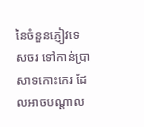នៃចំនួនភ្ញៀវទេសចរ ទៅកាន់ប្រាសាទកោះកេរ ដែលអាចបណ្តាល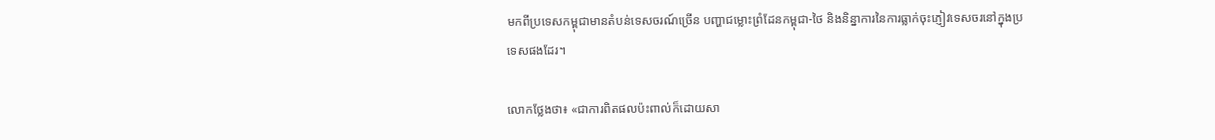មកពីប្រទេសកម្ពុជាមានតំបន់ទេសចរណ៍ច្រើន បញ្ហាជម្លោះព្រំដែនកម្ពុជា-ថៃ និងនិន្នាការនៃការធ្លាក់ចុះភ្ញៀវទេសចរនៅក្នុងប្រទេសផងដែរ។

លោកថ្លែងថា៖ «ជាការពិតផលប៉ះពាល់ក៏ដោយសា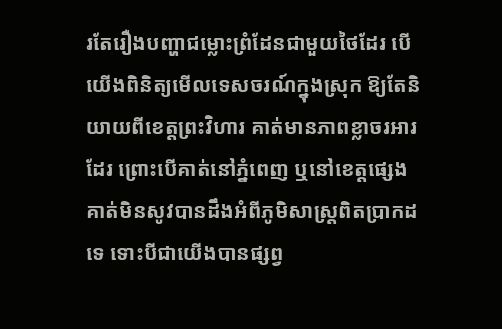រតែរឿងបញ្ហាជម្លោះព្រំដែនជាមួយថៃដែរ បើយើងពិនិត្យមើលទេសចរណ៍ក្នុងស្រុក ឱ្យតែនិយាយពីខេត្តព្រះវិហារ គាត់មានភាពខ្លាចរអារដែរ ព្រោះបើគាត់នៅភ្នំពេញ ឬនៅខេត្តផ្សេងគាត់មិនសូវបានដឹងអំពីភូមិសាស្ត្រពិតប្រាកដទេ ទោះបីជាយើងបានផ្សព្វ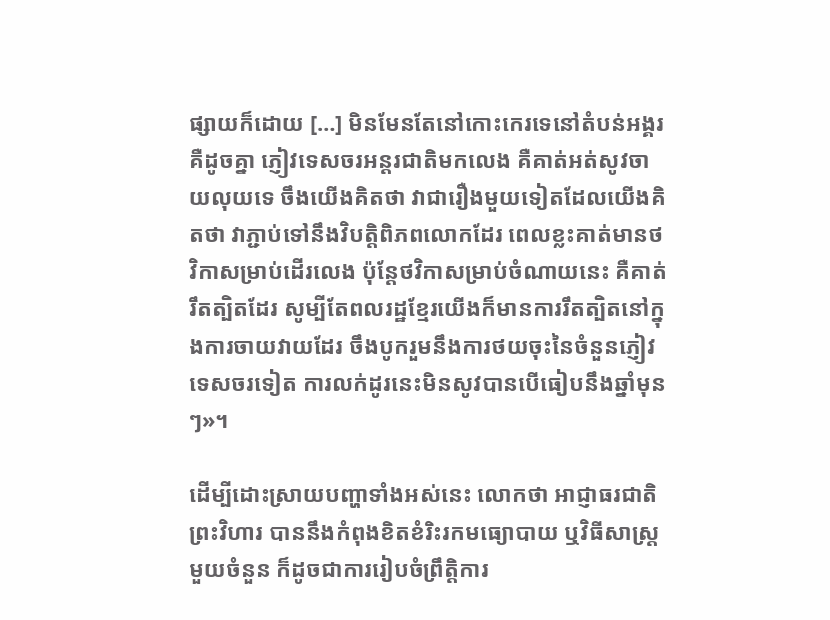ផ្សាយក៏ដោយ […] មិនមែនតែនៅកោះកេរទេនៅតំបន់អង្គរគឺដូចគ្នា ភ្ញៀវទេសចរអន្តរជាតិមកលេង គឺគាត់អត់សូវចាយលុយទេ ចឹងយើងគិតថា វាជារឿងមួយទៀតដែលយើងគិតថា វាភ្ជាប់ទៅនឹងវិបត្តិពិភពលោកដែរ ពេលខ្លះគាត់មានថវិកាសម្រាប់ដើរលេង ប៉ុន្តែថវិកាសម្រាប់ចំណាយនេះ គឺគាត់រឹតត្បិតដែរ សូម្បីតែពលរដ្ឋខ្មែរយើងក៏មានការរឹតត្បិតនៅក្នុងការចាយវាយដែរ ចឹងបូករួមនឹងការថយចុះនៃចំនួនភ្ញៀវទេសចរទៀត ការលក់ដូរនេះមិនសូវបានបើធៀបនឹងឆ្នាំមុនៗ»។

ដើម្បីដោះស្រាយបញ្ហាទាំងអស់នេះ លោកថា អាជ្ញាធរជាតិព្រះវិហារ បាននឹងកំពុងខិតខំរិះរកមធ្យោបាយ ឬវិធីសាស្ត្រមួយចំនួន ក៏ដូចជាការរៀបចំព្រឹត្តិការ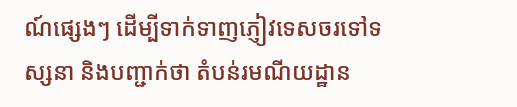ណ៍ផ្សេងៗ ដើម្បីទាក់ទាញភ្ញៀវទេសចរទៅទស្សនា និងបញ្ជាក់ថា តំបន់រមណីយដ្ឋាន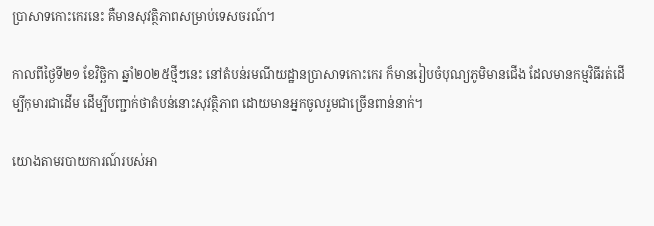ប្រាសាទកោះកេរនេះ គឺមានសុវត្ថិភាពសម្រាប់ទេសចរណ៍។

កាលពីថ្ងៃទី២១ ខែវិច្ឆិកា ឆ្នាំ២០២៥ថ្មីៗនេះ នៅតំបន់រមណីយដ្ឋានប្រាសាទកោះកេរ ក៏មានរៀបចំបុណ្យភូមិមានជើង ដែលមានកម្មវិធីរត់ដើម្បីកុមារជាដើម ដើម្បីបញ្ជាក់ថាតំបន់នោះសុវត្ថិភាព ដោយមានអ្នកចូលរួមជាច្រើនពាន់នាក់។

យោងតាមរបាយការណ៍របស់អា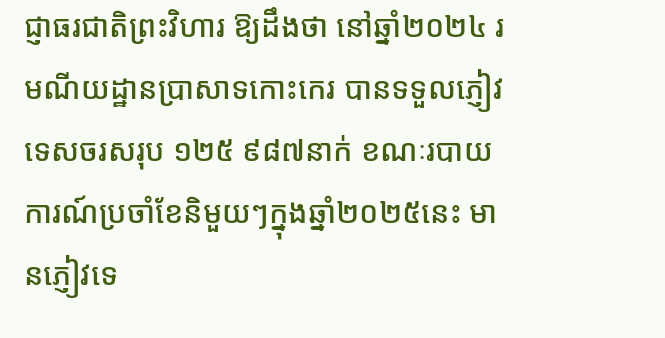ជ្ញាធរជាតិព្រះវិហារ ឱ្យដឹងថា នៅឆ្នាំ២០២៤ រមណីយដ្ឋានប្រាសាទកោះកេរ បានទទួលភ្ញៀវទេសចរសរុប ១២៥ ៩៨៧នាក់ ខណៈរបាយការណ៍ប្រចាំខែនិមួយៗក្នុងឆ្នាំ២០២៥នេះ មានភ្ញៀវទេ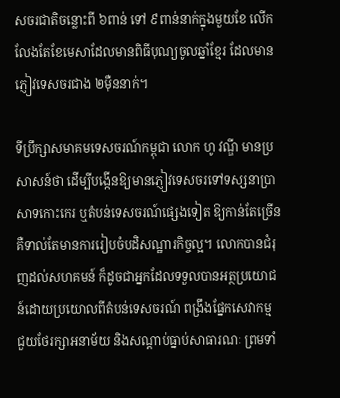សចរជាតិចន្លោះពី ៦ពាន់ ទៅ ៩ពាន់នាក់ក្នុងមួយខែ លើកលែងតែខែមេសាដែលមានពិធីបុណ្យចូលឆ្នាំខ្មែរ ដែលមានភ្ញៀវទេសចរជាង ២ម៉ឺននាក់។

ទីប្រឹក្សាសមាគមទេសចរណ៍កម្ពុជា លោក ហូ វណ្ឌី មានប្រសាសន៍ថា ដើម្បីបង្កើនឱ្យមានភ្ញៀវទេសចរទៅទស្សនាប្រាសាទកោះកេរ ឬតំបន់ទេសចរណ៍ផ្សេងទៀត ឱ្យកាន់តែច្រើន គឺទាល់តែមានការរៀបចំបដិសណ្ឋារកិច្ចល្អ។ លោកបានជំរុញដល់សហគមន៍ ក៏ដូចជាអ្នកដែលទទួលបានអត្ថប្រយោជន៍ដោយប្រយោលពីតំបន់ទេសចរណ៍ ពង្រឹងផ្នែកសេវាកម្ម ជួយថែរក្សាអនាម័យ និងសណ្តាប់ធ្នាប់សាធារណៈ ព្រមទាំ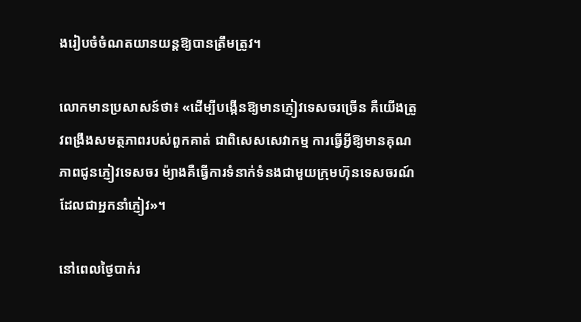ងរៀបចំចំណតយានយន្តឱ្យបានត្រឹមត្រូវ។

លោកមានប្រសាសន៍ថា៖ «ដើម្បីបង្កើនឱ្យមានភ្ញៀវទេសចរច្រើន គឺយើងត្រូវពង្រឹងសមត្ថភាពរបស់ពួកគាត់ ជាពិសេសសេវាកម្ម ការធ្វើអ្វីឱ្យមានគុណភាពជូនភ្ញៀវទេសចរ ម៉្យាងគឺធ្វើការទំនាក់ទំនងជាមួយក្រុមហ៊ុនទេសចរណ៍ ដែលជាអ្នកនាំភ្ញៀវ»។

នៅពេលថ្ងៃបាក់រ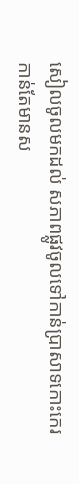សៀលចូលមកដល់ សភាពផ្លូវចូលទៅកាន់ប្រាសាទកោះកេរ កាន់តែមានស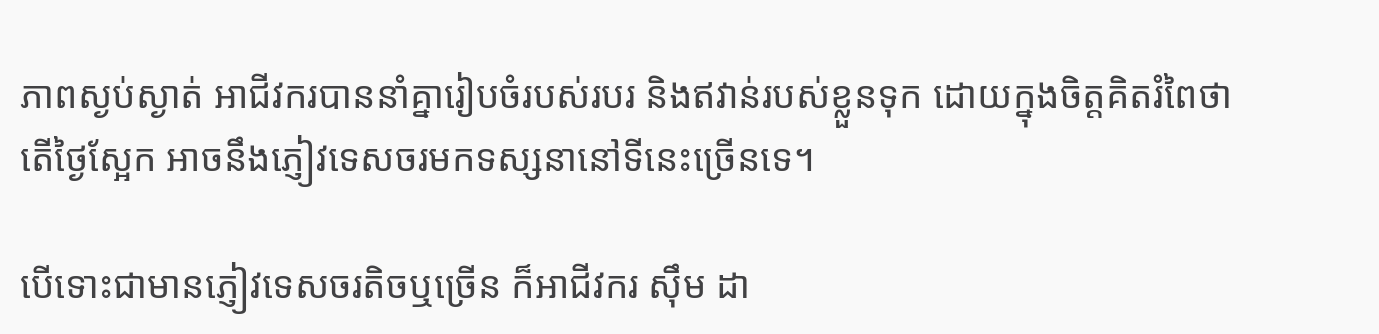ភាពស្ងប់ស្ងាត់ អាជីវករបាននាំគ្នារៀបចំរបស់របរ និងឥវាន់របស់ខ្លួនទុក ដោយក្នុងចិត្តគិតរំពៃថា តើថ្ងៃស្អែក អាចនឹងភ្ញៀវទេសចរមកទស្សនានៅទីនេះច្រើនទេ។

បើទោះជាមានភ្ញៀវទេសចរតិចឬច្រើន ក៏អាជីវករ ស៊ឹម ដា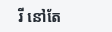រី នៅតែ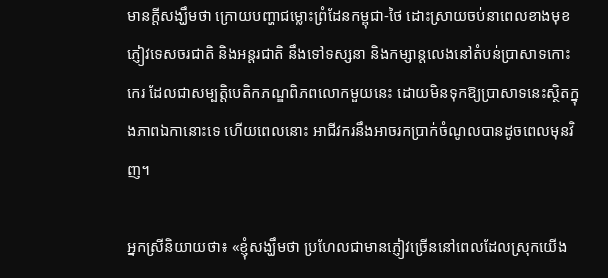មានក្តីសង្ឃឹមថា ក្រោយបញ្ហាជម្លោះព្រំដែនកម្ពុជា-ថៃ ដោះស្រាយចប់នាពេលខាងមុខ ភ្ញៀវទេសចរជាតិ និងអន្តរជាតិ នឹងទៅទស្សនា និងកម្សាន្តលេងនៅតំបន់ប្រាសាទកោះកេរ ដែលជាសម្បត្តិបេតិកភណ្ឌពិភពលោកមួយនេះ ដោយមិនទុកឱ្យប្រាសាទនេះស្ថិតក្នុងភាពឯកានោះទេ ហើយពេលនោះ អាជីវករនឹងអាចរកប្រាក់ចំណូលបានដូចពេលមុនវិញ។

អ្នកស្រីនិយាយថា៖ «ខ្ញុំសង្ឃឹមថា ប្រហែលជាមានភ្ញៀវច្រើននៅពេលដែលស្រុកយើង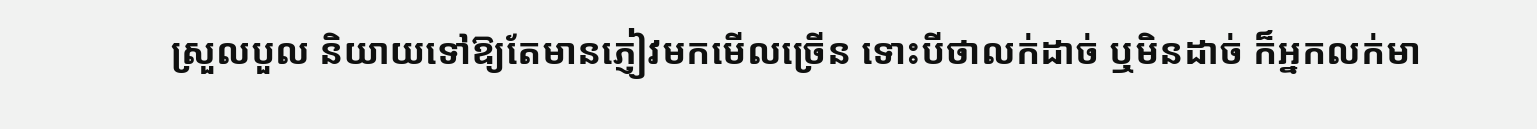ស្រួលបួល និយាយទៅឱ្យតែមានភ្ញៀវមកមើលច្រើន ទោះបីថាលក់ដាច់ ឬមិនដាច់ ក៏អ្នកលក់មា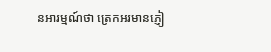នអារម្មណ៍ថា ត្រេកអរមានភ្ញៀ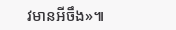វមានអីចឹង»៕